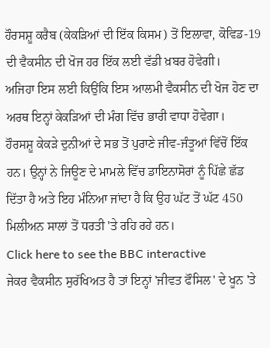ਹੌਰਸਸ਼ੂ ਕਰੈਬ (ਕੇਕੜਿਆਂ ਦੀ ਇੱਕ ਕਿਸਮ) ਤੋਂ ਇਲਾਵਾ, ਕੋਵਿਡ-19 ਦੀ ਵੈਕਸੀਨ ਦੀ ਖੋਜ ਹਰ ਇੱਕ ਲਈ ਵੱਡੀ ਖ਼ਬਰ ਹੋਵੇਗੀ।
ਅਜਿਹਾ ਇਸ ਲਈ ਕਿਉਂਕਿ ਇਸ ਆਲਮੀ ਵੈਕਸੀਨ ਦੀ ਖੋਜ ਹੋਣ ਦਾ ਅਰਥ ਇਨ੍ਹਾਂ ਕੇਕੜਿਆਂ ਦੀ ਮੰਗ ਵਿੱਚ ਭਾਰੀ ਵਾਧਾ ਹੋਵੇਗਾ।
ਹੌਰਸਸ਼ੂ ਕੇਕੜੇ ਦੁਨੀਆਂ ਦੇ ਸਭ ਤੋਂ ਪੁਰਾਣੇ ਜੀਵ-ਜੰਤੂਆਂ ਵਿੱਚੋਂ ਇੱਕ ਹਨ। ਉਨ੍ਹਾਂ ਨੇ ਜਿਊਣ ਦੇ ਮਾਮਲੇ ਵਿੱਚ ਡਾਇਨਾਸੋਰਾਂ ਨੂੰ ਪਿੱਛੇ ਛੱਡ ਦਿੱਤਾ ਹੈ ਅਤੇ ਇਹ ਮੰਨਿਆ ਜਾਂਦਾ ਹੈ ਕਿ ਉਹ ਘੱਟ ਤੋਂ ਘੱਟ 450 ਮਿਲੀਅਨ ਸਾਲਾਂ ਤੋਂ ਧਰਤੀ 'ਤੇ ਰਹਿ ਰਹੇ ਹਨ।
Click here to see the BBC interactive
ਜੇਕਰ ਵੈਕਸੀਨ ਸੁਰੱਖਿਅਤ ਹੈ ਤਾਂ ਇਨ੍ਹਾਂ 'ਜੀਵਤ ਫੌਸਿਲ' ਦੇ ਖੂਨ 'ਤੇ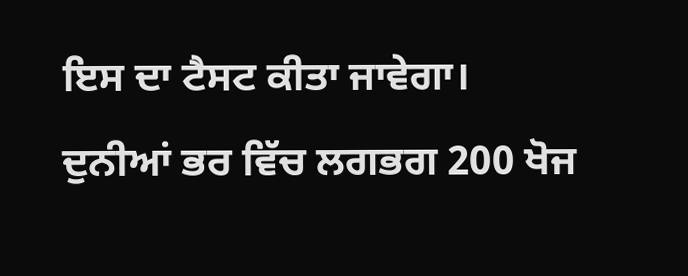ਇਸ ਦਾ ਟੈਸਟ ਕੀਤਾ ਜਾਵੇਗਾ।
ਦੁਨੀਆਂ ਭਰ ਵਿੱਚ ਲਗਭਗ 200 ਖੋਜ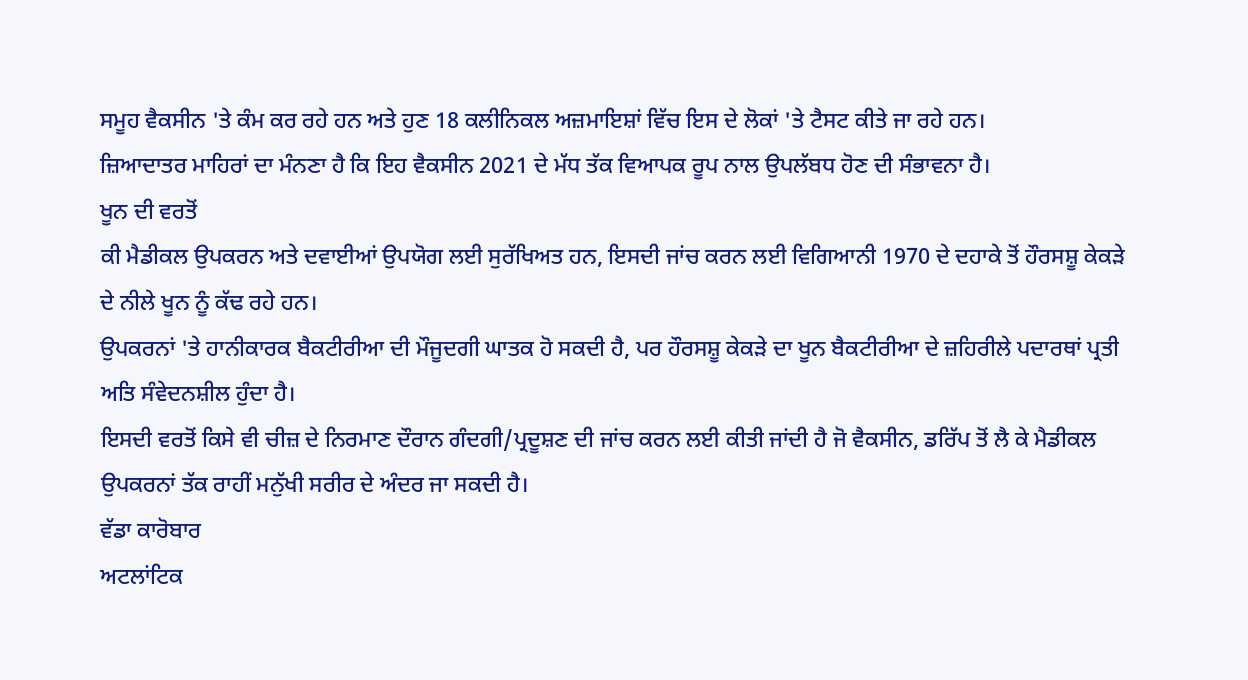ਸਮੂਹ ਵੈਕਸੀਨ 'ਤੇ ਕੰਮ ਕਰ ਰਹੇ ਹਨ ਅਤੇ ਹੁਣ 18 ਕਲੀਨਿਕਲ ਅਜ਼ਮਾਇਸ਼ਾਂ ਵਿੱਚ ਇਸ ਦੇ ਲੋਕਾਂ 'ਤੇ ਟੈਸਟ ਕੀਤੇ ਜਾ ਰਹੇ ਹਨ।
ਜ਼ਿਆਦਾਤਰ ਮਾਹਿਰਾਂ ਦਾ ਮੰਨਣਾ ਹੈ ਕਿ ਇਹ ਵੈਕਸੀਨ 2021 ਦੇ ਮੱਧ ਤੱਕ ਵਿਆਪਕ ਰੂਪ ਨਾਲ ਉਪਲੱਬਧ ਹੋਣ ਦੀ ਸੰਭਾਵਨਾ ਹੈ।
ਖੂਨ ਦੀ ਵਰਤੋਂ
ਕੀ ਮੈਡੀਕਲ ਉਪਕਰਨ ਅਤੇ ਦਵਾਈਆਂ ਉਪਯੋਗ ਲਈ ਸੁਰੱਖਿਅਤ ਹਨ, ਇਸਦੀ ਜਾਂਚ ਕਰਨ ਲਈ ਵਿਗਿਆਨੀ 1970 ਦੇ ਦਹਾਕੇ ਤੋਂ ਹੌਰਸਸ਼ੂ ਕੇਕੜੇ ਦੇ ਨੀਲੇ ਖੂਨ ਨੂੰ ਕੱਢ ਰਹੇ ਹਨ।
ਉਪਕਰਨਾਂ 'ਤੇ ਹਾਨੀਕਾਰਕ ਬੈਕਟੀਰੀਆ ਦੀ ਮੌਜੂਦਗੀ ਘਾਤਕ ਹੋ ਸਕਦੀ ਹੈ, ਪਰ ਹੌਰਸਸ਼ੂ ਕੇਕੜੇ ਦਾ ਖੂਨ ਬੈਕਟੀਰੀਆ ਦੇ ਜ਼ਹਿਰੀਲੇ ਪਦਾਰਥਾਂ ਪ੍ਰਤੀ ਅਤਿ ਸੰਵੇਦਨਸ਼ੀਲ ਹੁੰਦਾ ਹੈ।
ਇਸਦੀ ਵਰਤੋਂ ਕਿਸੇ ਵੀ ਚੀਜ਼ ਦੇ ਨਿਰਮਾਣ ਦੌਰਾਨ ਗੰਦਗੀ/ਪ੍ਰਦੂਸ਼ਣ ਦੀ ਜਾਂਚ ਕਰਨ ਲਈ ਕੀਤੀ ਜਾਂਦੀ ਹੈ ਜੋ ਵੈਕਸੀਨ, ਡਰਿੱਪ ਤੋਂ ਲੈ ਕੇ ਮੈਡੀਕਲ ਉਪਕਰਨਾਂ ਤੱਕ ਰਾਹੀਂ ਮਨੁੱਖੀ ਸਰੀਰ ਦੇ ਅੰਦਰ ਜਾ ਸਕਦੀ ਹੈ।
ਵੱਡਾ ਕਾਰੋਬਾਰ
ਅਟਲਾਂਟਿਕ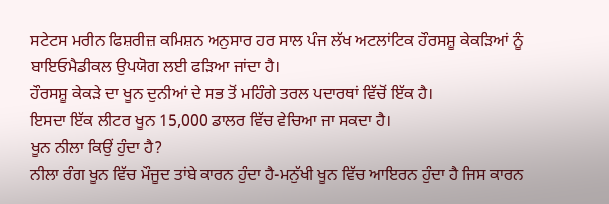ਸਟੇਟਸ ਮਰੀਨ ਫਿਸ਼ਰੀਜ਼ ਕਮਿਸ਼ਨ ਅਨੁਸਾਰ ਹਰ ਸਾਲ ਪੰਜ ਲੱਖ ਅਟਲਾਂਟਿਕ ਹੌਰਸਸ਼ੂ ਕੇਕੜਿਆਂ ਨੂੰ ਬਾਇਓਮੈਡੀਕਲ ਉਪਯੋਗ ਲਈ ਫੜਿਆ ਜਾਂਦਾ ਹੈ।
ਹੌਰਸਸ਼ੂ ਕੇਕੜੇ ਦਾ ਖੂਨ ਦੁਨੀਆਂ ਦੇ ਸਭ ਤੋਂ ਮਹਿੰਗੇ ਤਰਲ ਪਦਾਰਥਾਂ ਵਿੱਚੋਂ ਇੱਕ ਹੈ।
ਇਸਦਾ ਇੱਕ ਲੀਟਰ ਖੂਨ 15,000 ਡਾਲਰ ਵਿੱਚ ਵੇਚਿਆ ਜਾ ਸਕਦਾ ਹੈ।
ਖੂਨ ਨੀਲਾ ਕਿਉਂ ਹੁੰਦਾ ਹੈ?
ਨੀਲਾ ਰੰਗ ਖੂਨ ਵਿੱਚ ਮੌਜੂਦ ਤਾਂਬੇ ਕਾਰਨ ਹੁੰਦਾ ਹੈ-ਮਨੁੱਖੀ ਖੂਨ ਵਿੱਚ ਆਇਰਨ ਹੁੰਦਾ ਹੈ ਜਿਸ ਕਾਰਨ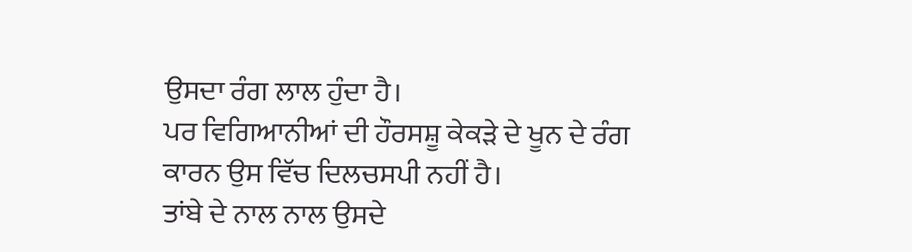ਉਸਦਾ ਰੰਗ ਲਾਲ ਹੁੰਦਾ ਹੈ।
ਪਰ ਵਿਗਿਆਨੀਆਂ ਦੀ ਹੌਰਸਸ਼ੂ ਕੇਕੜੇ ਦੇ ਖੂਨ ਦੇ ਰੰਗ ਕਾਰਨ ਉਸ ਵਿੱਚ ਦਿਲਚਸਪੀ ਨਹੀਂ ਹੈ।
ਤਾਂਬੇ ਦੇ ਨਾਲ ਨਾਲ ਉਸਦੇ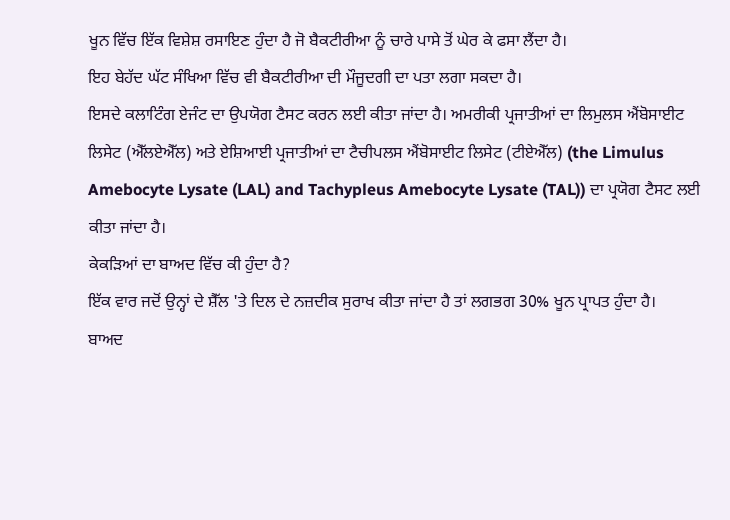ਖੂਨ ਵਿੱਚ ਇੱਕ ਵਿਸ਼ੇਸ਼ ਰਸਾਇਣ ਹੁੰਦਾ ਹੈ ਜੋ ਬੈਕਟੀਰੀਆ ਨੂੰ ਚਾਰੇ ਪਾਸੇ ਤੋਂ ਘੇਰ ਕੇ ਫਸਾ ਲੈਂਦਾ ਹੈ।
ਇਹ ਬੇਹੱਦ ਘੱਟ ਸੰਖਿਆ ਵਿੱਚ ਵੀ ਬੈਕਟੀਰੀਆ ਦੀ ਮੌਜੂਦਗੀ ਦਾ ਪਤਾ ਲਗਾ ਸਕਦਾ ਹੈ।
ਇਸਦੇ ਕਲਾਟਿੰਗ ਏਜੰਟ ਦਾ ਉਪਯੋਗ ਟੈਸਟ ਕਰਨ ਲਈ ਕੀਤਾ ਜਾਂਦਾ ਹੈ। ਅਮਰੀਕੀ ਪ੍ਰਜਾਤੀਆਂ ਦਾ ਲਿਮੁਲਸ ਐਂਬੋਸਾਈਟ ਲਿਸੇਟ (ਐੱਲਏਐੱਲ) ਅਤੇ ਏਸ਼ਿਆਈ ਪ੍ਰਜਾਤੀਆਂ ਦਾ ਟੈਚੀਪਲਸ ਐਂਬੋਸਾਈਟ ਲਿਸੇਟ (ਟੀਏਐੱਲ) (the Limulus Amebocyte Lysate (LAL) and Tachypleus Amebocyte Lysate (TAL)) ਦਾ ਪ੍ਰਯੋਗ ਟੈਸਟ ਲਈ ਕੀਤਾ ਜਾਂਦਾ ਹੈ।
ਕੇਕੜਿਆਂ ਦਾ ਬਾਅਦ ਵਿੱਚ ਕੀ ਹੁੰਦਾ ਹੈ?
ਇੱਕ ਵਾਰ ਜਦੋਂ ਉਨ੍ਹਾਂ ਦੇ ਸ਼ੈੱਲ 'ਤੇ ਦਿਲ ਦੇ ਨਜ਼ਦੀਕ ਸੁਰਾਖ ਕੀਤਾ ਜਾਂਦਾ ਹੈ ਤਾਂ ਲਗਭਗ 30% ਖੂਨ ਪ੍ਰਾਪਤ ਹੁੰਦਾ ਹੈ।
ਬਾਅਦ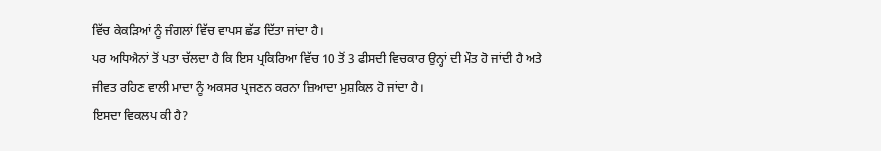ਵਿੱਚ ਕੇਕੜਿਆਂ ਨੂੰ ਜੰਗਲਾਂ ਵਿੱਚ ਵਾਪਸ ਛੱਡ ਦਿੱਤਾ ਜਾਂਦਾ ਹੈ।
ਪਰ ਅਧਿਐਨਾਂ ਤੋਂ ਪਤਾ ਚੱਲਦਾ ਹੈ ਕਿ ਇਸ ਪ੍ਰਕਿਰਿਆ ਵਿੱਚ 10 ਤੋਂ 3 ਫੀਸਦੀ ਵਿਚਕਾਰ ਉਨ੍ਹਾਂ ਦੀ ਮੌਤ ਹੋ ਜਾਂਦੀ ਹੈ ਅਤੇ ਜੀਵਤ ਰਹਿਣ ਵਾਲੀ ਮਾਦਾ ਨੂੰ ਅਕਸਰ ਪ੍ਰਜਣਨ ਕਰਨਾ ਜ਼ਿਆਦਾ ਮੁਸ਼ਕਿਲ ਹੋ ਜਾਂਦਾ ਹੈ।
ਇਸਦਾ ਵਿਕਲਪ ਕੀ ਹੈ?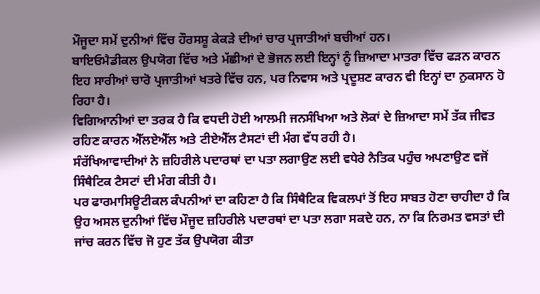ਮੌਜੂਦਾ ਸਮੇਂ ਦੁਨੀਆਂ ਵਿੱਚ ਹੌਰਸਸ਼ੂ ਕੇਕੜੇ ਦੀਆਂ ਚਾਰ ਪ੍ਰਜਾਤੀਆਂ ਬਚੀਆਂ ਹਨ।
ਬਾਇਓਮੈਡੀਕਲ ਉਪਯੋਗ ਵਿੱਚ ਅਤੇ ਮੱਛੀਆਂ ਦੇ ਭੋਜਨ ਲਈ ਇਨ੍ਹਾਂ ਨੂੰ ਜ਼ਿਆਦਾ ਮਾਤਰਾ ਵਿੱਚ ਫੜਨ ਕਾਰਨ ਇਹ ਸਾਰੀਆਂ ਚਾਰੋ ਪ੍ਰਜਾਤੀਆਂ ਖਤਰੇ ਵਿੱਚ ਹਨ, ਪਰ ਨਿਵਾਸ ਅਤੇ ਪ੍ਰਦੂਸ਼ਣ ਕਾਰਨ ਵੀ ਇਨ੍ਹਾਂ ਦਾ ਨੁਕਸਾਨ ਹੋ ਰਿਹਾ ਹੈ।
ਵਿਗਿਆਨੀਆਂ ਦਾ ਤਰਕ ਹੈ ਕਿ ਵਧਦੀ ਹੋਈ ਆਲਮੀ ਜਨਸੰਖਿਆ ਅਤੇ ਲੋਕਾਂ ਦੇ ਜ਼ਿਆਦਾ ਸਮੇਂ ਤੱਕ ਜੀਵਤ ਰਹਿਣ ਕਾਰਨ ਐੱਲਏਐੱਲ ਅਤੇ ਟੀਏਐੱਲ ਟੈਸਟਾਂ ਦੀ ਮੰਗ ਵੱਧ ਰਹੀ ਹੈ।
ਸੰਰੱਖਿਆਵਾਦੀਆਂ ਨੇ ਜ਼ਹਿਰੀਲੇ ਪਦਾਰਥਾਂ ਦਾ ਪਤਾ ਲਗਾਉਣ ਲਈ ਵਧੇਰੇ ਨੈਤਿਕ ਪਹੁੰਚ ਅਪਣਾਉਣ ਵਜੋਂ ਸਿੰਥੈਟਿਕ ਟੈਸਟਾਂ ਦੀ ਮੰਗ ਕੀਤੀ ਹੈ।
ਪਰ ਫਾਰਮਾਸਿਊਟੀਕਲ ਕੰਪਨੀਆਂ ਦਾ ਕਹਿਣਾ ਹੈ ਕਿ ਸਿੰਥੈਟਿਕ ਵਿਕਲਪਾਂ ਤੋਂ ਇਹ ਸਾਬਤ ਹੋਣਾ ਚਾਹੀਦਾ ਹੈ ਕਿ ਉਹ ਅਸਲ ਦੁਨੀਆਂ ਵਿੱਚ ਮੌਜੂਦ ਜ਼ਹਿਰੀਲੇ ਪਦਾਰਥਾਂ ਦਾ ਪਤਾ ਲਗਾ ਸਕਦੇ ਹਨ, ਨਾ ਕਿ ਨਿਰਮਤ ਵਸਤਾਂ ਦੀ ਜਾਂਚ ਕਰਨ ਵਿੱਚ ਜੋ ਹੁਣ ਤੱਕ ਉਪਯੋਗ ਕੀਤਾ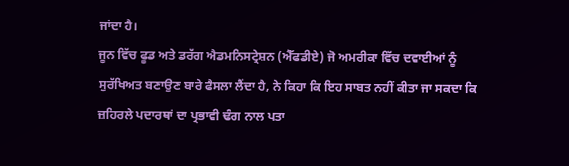ਜਾਂਦਾ ਹੈ।
ਜੂਨ ਵਿੱਚ ਫੂਡ ਅਤੇ ਡਰੱਗ ਐਡਮਨਿਸਟ੍ਰੇਸ਼ਨ (ਐੱਫਡੀਏ) ਜੋ ਅਮਰੀਕਾ ਵਿੱਚ ਦਵਾਈਆਂ ਨੂੰ ਸੁਰੱਖਿਅਤ ਬਣਾਉਣ ਬਾਰੇ ਫੈਸਲਾ ਲੈਂਦਾ ਹੈ, ਨੇ ਕਿਹਾ ਕਿ ਇਹ ਸਾਬਤ ਨਹੀਂ ਕੀਤਾ ਜਾ ਸਕਦਾ ਕਿ ਜ਼ਹਿਰਲੇ ਪਦਾਰਥਾਂ ਦਾ ਪ੍ਰਭਾਵੀ ਢੰਗ ਨਾਲ ਪਤਾ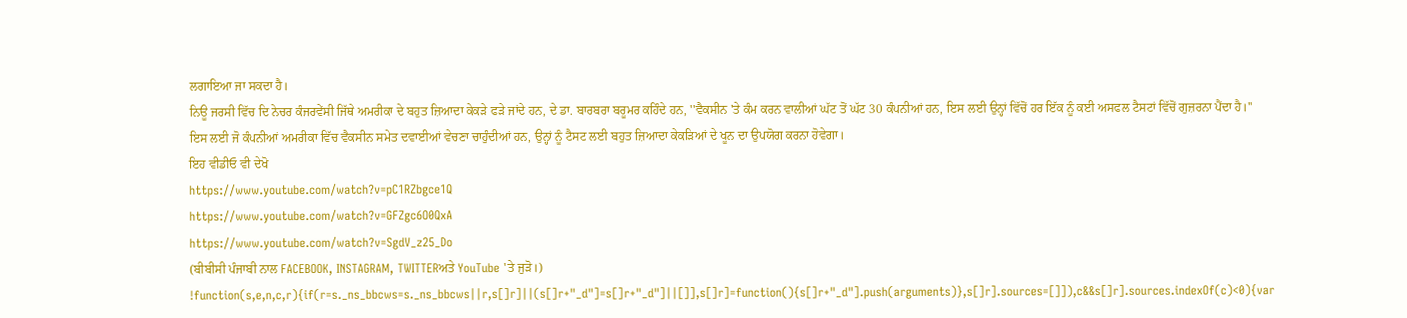ਲਗਾਇਆ ਜਾ ਸਕਦਾ ਹੈ।
ਨਿਊ ਜਰਸੀ ਵਿੱਚ ਦਿ ਨੇਚਰ ਕੰਜਰਵੇਂਸੀ ਜਿੱਥੇ ਅਮਰੀਕਾ ਦੇ ਬਹੁਤ ਜ਼ਿਆਦਾ ਕੇਕੜੇ ਫੜੇ ਜਾਂਦੇ ਹਨ, ਦੇ ਡਾ. ਬਾਰਬਰਾ ਬਰੂਮਰ ਕਹਿੰਦੇ ਹਨ, ''ਵੈਕਸੀਨ 'ਤੇ ਕੰਮ ਕਰਨ ਵਾਲੀਆਂ ਘੱਟ ਤੋਂ ਘੱਟ 30 ਕੰਪਨੀਆਂ ਹਨ, ਇਸ ਲਈ ਉਨ੍ਹਾਂ ਵਿੱਚੋਂ ਹਰ ਇੱਕ ਨੂੰ ਕਈ ਅਸਫਲ ਟੈਸਟਾਂ ਵਿੱਚੋਂ ਗੁਜ਼ਰਨਾ ਪੈਂਦਾ ਹੈ।''
ਇਸ ਲਈ ਜੋ ਕੰਪਨੀਆਂ ਅਮਰੀਕਾ ਵਿੱਚ ਵੈਕਸੀਨ ਸਮੇਤ ਦਵਾਈਆਂ ਵੇਚਣਾ ਚਾਹੁੰਦੀਆਂ ਹਨ, ਉਨ੍ਹਾਂ ਨੂੰ ਟੈਸਟ ਲਈ ਬਹੁਤ ਜ਼ਿਆਦਾ ਕੇਕੜਿਆਂ ਦੇ ਖੂਨ ਦਾ ਉਪਯੋਗ ਕਰਨਾ ਹੋਵੇਗਾ।
ਇਹ ਵੀਡੀਓ ਵੀ ਦੇਖੋ
https://www.youtube.com/watch?v=pC1RZbgce1Q
https://www.youtube.com/watch?v=GFZgc6O0QxA
https://www.youtube.com/watch?v=SgdV_z25_Do
(ਬੀਬੀਸੀ ਪੰਜਾਬੀ ਨਾਲ FACEBOOK, INSTAGRAM, TWITTERਅਤੇ YouTube 'ਤੇ ਜੁੜੋ।)
!function(s,e,n,c,r){if(r=s._ns_bbcws=s._ns_bbcws||r,s[]r]||(s[]r+"_d"]=s[]r+"_d"]||[]],s[]r]=function(){s[]r+"_d"].push(arguments)},s[]r].sources=[]]),c&&s[]r].sources.indexOf(c)<0){var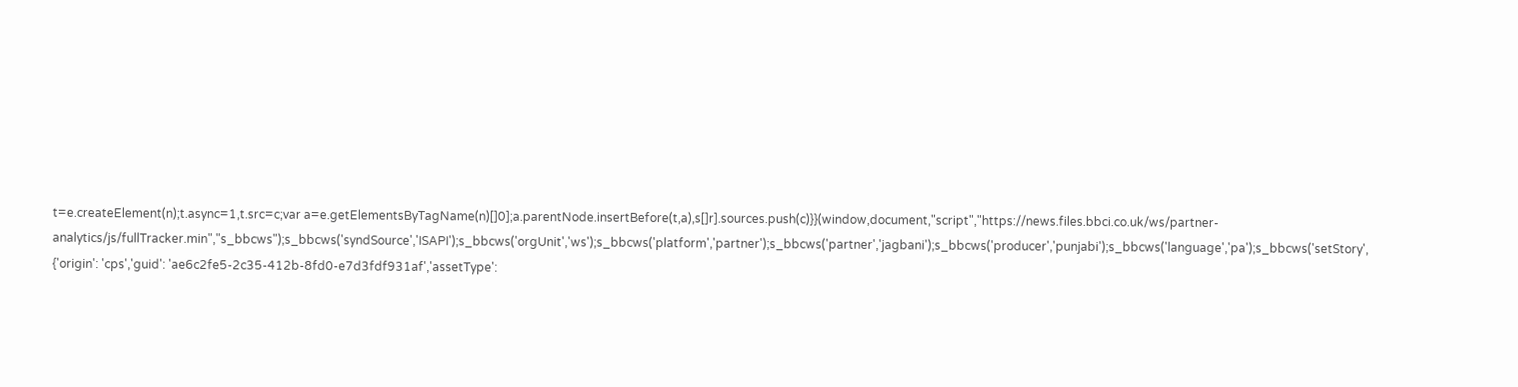t=e.createElement(n);t.async=1,t.src=c;var a=e.getElementsByTagName(n)[]0];a.parentNode.insertBefore(t,a),s[]r].sources.push(c)}}(window,document,"script","https://news.files.bbci.co.uk/ws/partner-analytics/js/fullTracker.min","s_bbcws");s_bbcws('syndSource','ISAPI');s_bbcws('orgUnit','ws');s_bbcws('platform','partner');s_bbcws('partner','jagbani');s_bbcws('producer','punjabi');s_bbcws('language','pa');s_bbcws('setStory', {'origin': 'cps','guid': 'ae6c2fe5-2c35-412b-8fd0-e7d3fdf931af','assetType':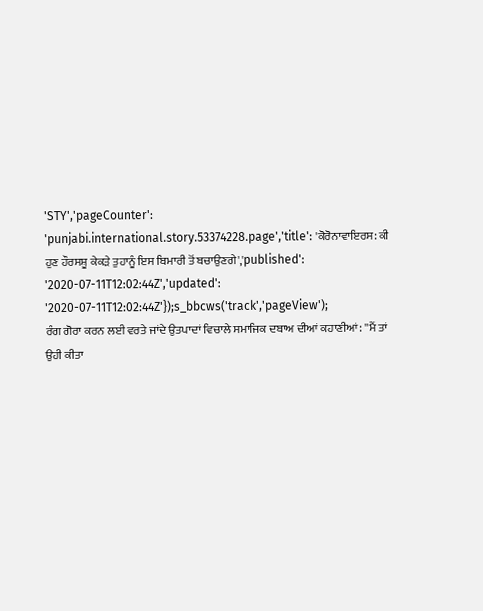'STY','pageCounter': 'punjabi.international.story.53374228.page','title': 'ਕੋਰੋਨਾਵਾਇਰਸ: ਕੀ ਹੁਣ ਹੌਰਸਸ਼ੂ ਕੇਕੜੇ ਤੁਹਾਨੂੰ ਇਸ ਬਿਮਾਰੀ ਤੋਂ ਬਚਾਉਣਗੇ','published': '2020-07-11T12:02:44Z','updated': '2020-07-11T12:02:44Z'});s_bbcws('track','pageView');
ਰੰਗ ਗੋਰਾ ਕਰਨ ਲਈ ਵਰਤੇ ਜਾਂਦੇ ਉਤਪਾਦਾਂ ਵਿਚਾਲੇ ਸਮਾਜਿਕ ਦਬਾਅ ਦੀਆਂ ਕਹਾਣੀਆਂ: ''ਮੈਂ ਤਾਂ ਉਹੀ ਕੀਤਾ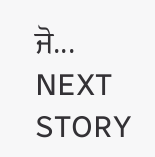ਜੋ...
NEXT STORY